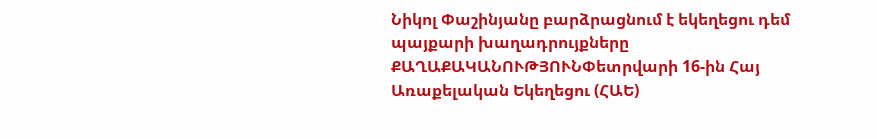Նիկոլ Փաշինյանը բարձրացնում է եկեղեցու դեմ պայքարի խաղադրույքները
ՔԱՂԱՔԱԿԱՆՈՒԹՅՈՒՆՓետրվարի 16-ին Հայ Առաքելական Եկեղեցու (ՀԱԵ)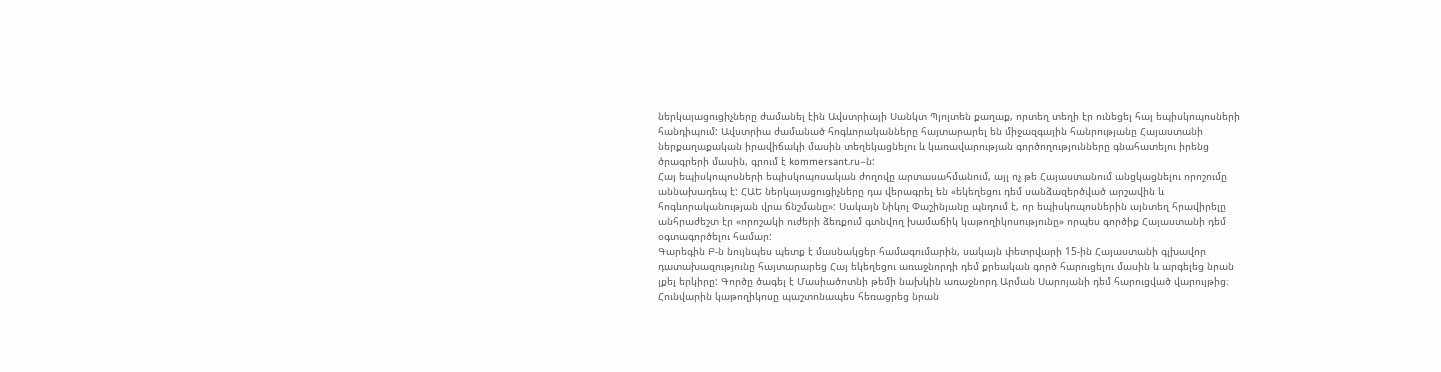ներկայացուցիչները ժամանել էին Ավստրիայի Սանկտ Պյոլտեն քաղաք, որտեղ տեղի էր ունեցել հայ եպիսկոպոսների հանդիպում: Ավստրիա ժամանած հոգևորականները հայտարարել են միջազգային հանրությանը Հայաստանի ներքաղաքական իրավիճակի մասին տեղեկացնելու և կառավարության գործողությունները գնահատելու իրենց ծրագրերի մասին, գրում է kommersant.ru–ն:
Հայ եպիսկոպոսների եպիսկոպոսական ժողովը արտասահմանում, այլ ոչ թե Հայաստանում անցկացնելու որոշումը աննախադեպ է: ՀԱԵ ներկայացուցիչները դա վերագրել են «եկեղեցու դեմ սանձազերծված արշավին և հոգևորականության վրա ճնշմանը»: Սակայն Նիկոլ Փաշինյանը պնդում է, որ եպիսկոպոսներին այնտեղ հրավիրելը անհրաժեշտ էր «որոշակի ուժերի ձեռքում գտնվող խամաճիկ կաթողիկոսությունը» որպես գործիք Հայաստանի դեմ օգտագործելու համար:
Գարեգին Բ-ն նույնպես պետք է մասնակցեր համագումարին, սակայն փետրվարի 15-ին Հայաստանի գլխավոր դատախազությունը հայտարարեց Հայ եկեղեցու առաջնորդի դեմ քրեական գործ հարուցելու մասին և արգելեց նրան լքել երկիրը: Գործը ծագել է Մասիածոտնի թեմի նախկին առաջնորդ Արման Սարոյանի դեմ հարուցված վարույթից։
Հունվարին կաթողիկոսը պաշտոնապես հեռացրեց նրան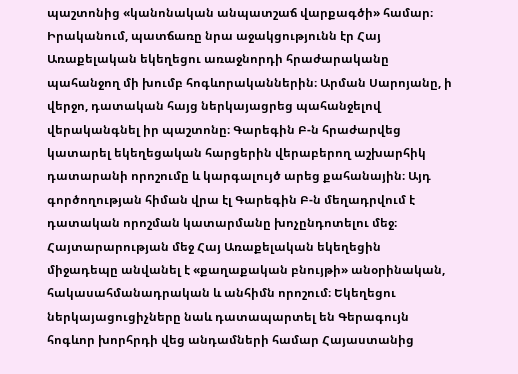պաշտոնից «կանոնական անպատշաճ վարքագծի» համար։ Իրականում, պատճառը նրա աջակցությունն էր Հայ Առաքելական եկեղեցու առաջնորդի հրաժարականը պահանջող մի խումբ հոգևորականներին։ Արման Սարոյանը, ի վերջո, դատական հայց ներկայացրեց պահանջելով վերականգնել իր պաշտոնը։ Գարեգին Բ-ն հրաժարվեց կատարել եկեղեցական հարցերին վերաբերող աշխարհիկ դատարանի որոշումը և կարգալույծ արեց քահանային։ Այդ գործողության հիման վրա էլ Գարեգին Բ-ն մեղադրվում է դատական որոշման կատարմանը խոչընդոտելու մեջ։ Հայտարարության մեջ Հայ Առաքելական եկեղեցին միջադեպը անվանել է «քաղաքական բնույթի» անօրինական, հակասահմանադրական և անհիմն որոշում։ Եկեղեցու ներկայացուցիչները նաև դատապարտել են Գերագույն հոգևոր խորհրդի վեց անդամների համար Հայաստանից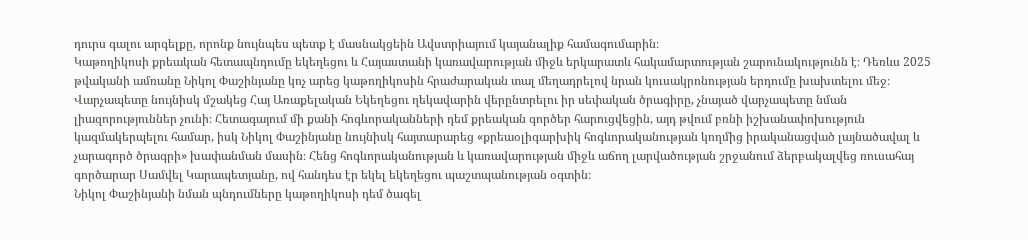դուրս գալու արգելքը, որոնք նույնպես պետք է մասնակցեին Ավստրիայում կայանալիք համագումարին։
Կաթողիկոսի քրեական հետապնդումը եկեղեցու և Հայաստանի կառավարության միջև երկարատև հակամարտության շարունակությունն է։ Դեռևս 2025 թվականի ամռանը Նիկոլ Փաշինյանը կոչ արեց կաթողիկոսին հրաժարական տալ մեղադրելով նրան կուսակրոնության երդումը խախտելու մեջ։ Վարչապետը նույնիսկ մշակեց Հայ Առաքելական Եկեղեցու ղեկավարին վերընտրելու իր սեփական ծրագիրը, չնայած վարչապետը նման լիազորություններ չունի։ Հետագայում մի քանի հոգևորականների դեմ քրեական գործեր հարուցվեցին, այդ թվում բռնի իշխանափոխություն կազմակերպելու համար, իսկ Նիկոլ Փաշինյանը նույնիսկ հայտարարեց «քրեաօլիգարխիկ հոգևորականության կողմից իրականացված լայնածավալ և չարագործ ծրագրի» խափանման մասին։ Հենց հոգևորականության և կառավարության միջև աճող լարվածության շրջանում ձերբակալվեց ռուսահայ գործարար Սամվել Կարապետյանը, ով հանդես էր եկել եկեղեցու պաշտպանության օգտին։
Նիկոլ Փաշինյանի նման պնդումները կաթողիկոսի դեմ ծագել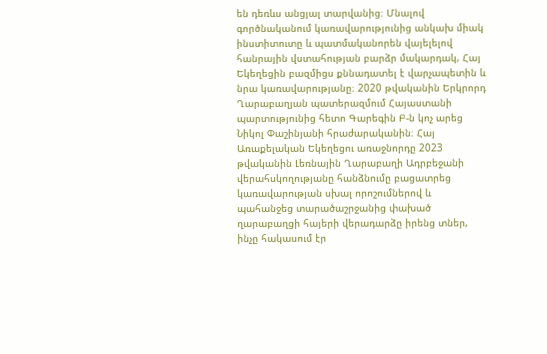են դեռևս անցյալ տարվանից։ Մնալով գործնականում կառավարությունից անկախ միակ ինստիտուտը և պատմականորեն վայելելով հանրային վստահության բարձր մակարդակ, Հայ Եկեղեցին բազմիցս քննադատել է վարչապետին և նրա կառավարությանը։ 2020 թվականին Երկրորդ Ղարաբաղյան պատերազմում Հայաստանի պարտությունից հետո Գարեգին Բ-ն կոչ արեց Նիկոլ Փաշինյանի հրաժարականին։ Հայ Առաքելական Եկեղեցու առաջնորդը 2023 թվականին Լեռնային Ղարաբաղի Ադրբեջանի վերահսկողությանը հանձնումը բացատրեց կառավարության սխալ որոշումներով և պահանջեց տարածաշրջանից փախած ղարաբաղցի հայերի վերադարձը իրենց տներ, ինչը հակասում էր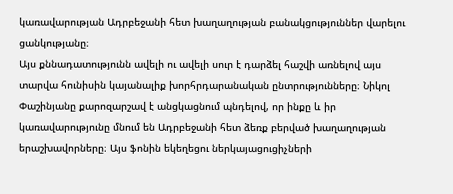կառավարության Ադրբեջանի հետ խաղաղության բանակցություններ վարելու ցանկությանը։
Այս քննադատությունն ավելի ու ավելի սուր է դարձել հաշվի առնելով այս տարվա հունիսին կայանալիք խորհրդարանական ընտրությունները։ Նիկոլ Փաշինյանը քարոզարշավ է անցկացնում պնդելով, որ ինքը և իր կառավարությունը մնում են Ադրբեջանի հետ ձեռք բերված խաղաղության երաշխավորները։ Այս ֆոնին եկեղեցու ներկայացուցիչների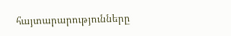հայտարարությունները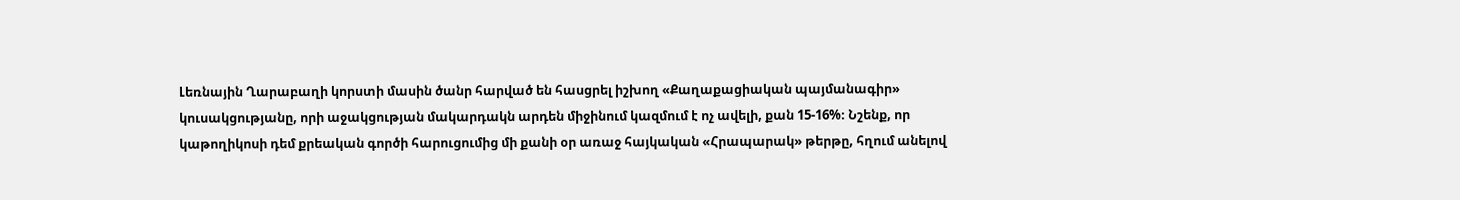Լեռնային Ղարաբաղի կորստի մասին ծանր հարված են հասցրել իշխող «Քաղաքացիական պայմանագիր» կուսակցությանը, որի աջակցության մակարդակն արդեն միջինում կազմում է ոչ ավելի, քան 15-16%։ Նշենք, որ կաթողիկոսի դեմ քրեական գործի հարուցումից մի քանի օր առաջ հայկական «Հրապարակ» թերթը, հղում անելով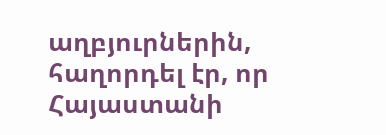աղբյուրներին, հաղորդել էր, որ Հայաստանի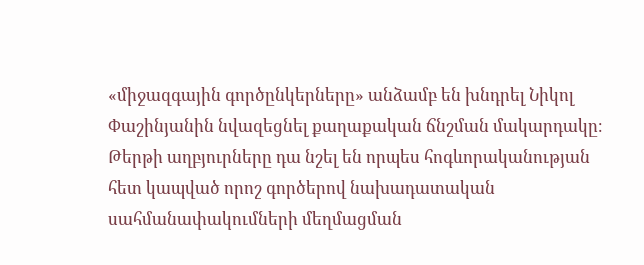«միջազգային գործընկերները» անձամբ են խնդրել Նիկոլ Փաշինյանին նվազեցնել քաղաքական ճնշման մակարդակը։ Թերթի աղբյուրները դա նշել են որպես հոգևորականության հետ կապված որոշ գործերով նախադատական սահմանափակումների մեղմացման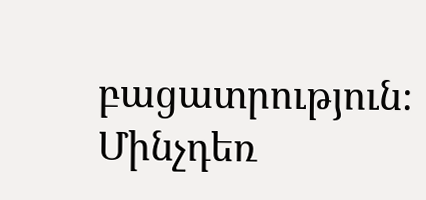բացատրություն։ Մինչդեռ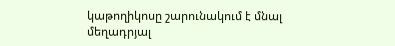կաթողիկոսը շարունակում է մնալ մեղադրյալ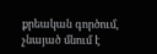քրեական գործում, չնայած մնում է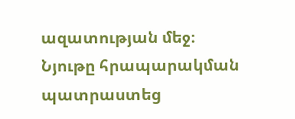ազատության մեջ։
Նյութը հրապարակման պատրաստեց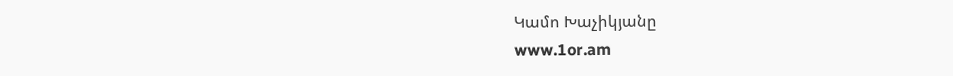Կամո Խաչիկյանը
www.1or.am